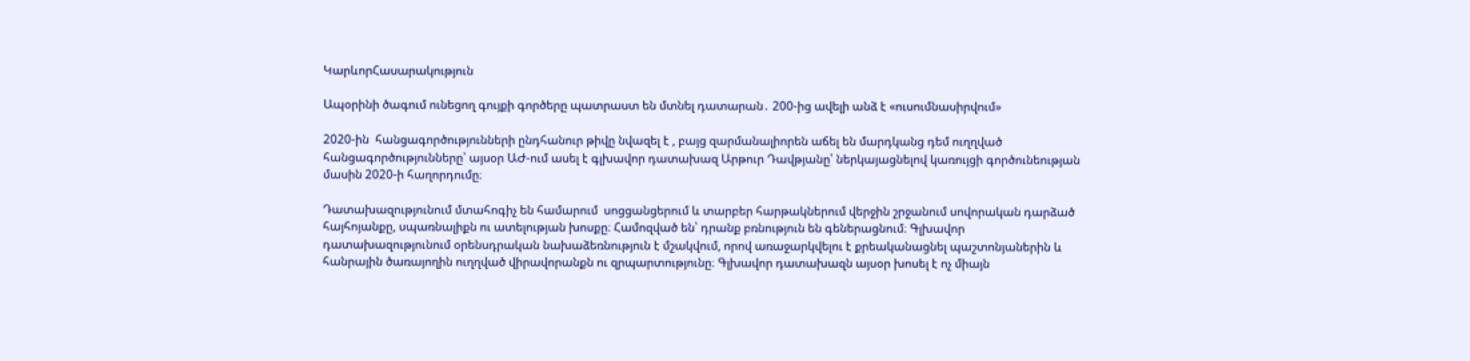ԿարևորՀասարակություն

Ապօրինի ծագում ունեցող գույքի գործերը պատրաստ են մտնել դատարան․ 200-ից ավելի անձ է «ուսումնասիրվում»

2020-ին  հանցագործությունների ընդհանուր թիվը նվազել է , բայց զարմանալիորեն աճել են մարդկանց դեմ ուղղված հանցագործությունները՝ այսօր ԱԺ-ում ասել է գլխավոր դատախազ Արթուր Դավթյանը՝ ներկայացնելով կառույցի գործունեության մասին 2020-ի հաղորդումը։

Դատախազությունում մտահոգիչ են համարում  սոցցանցերում և տարբեր հարթակներում վերջին շրջանում սովորական դարձած հայհոյանքը, սպառնալիքն ու ատելության խոսքը։ Համոզված են՝ դրանք բռնություն են գեներացնում։ Գլխավոր դատախազությունում օրենսդրական նախաձեռնություն է մշակվում, որով առաջարկվելու է քրեականացնել պաշտոնյաներին և հանրային ծառայողին ուղղված վիրավորանքն ու զրպարտությունը։ Գլխավոր դատախազն այսօր խոսել է ոչ միայն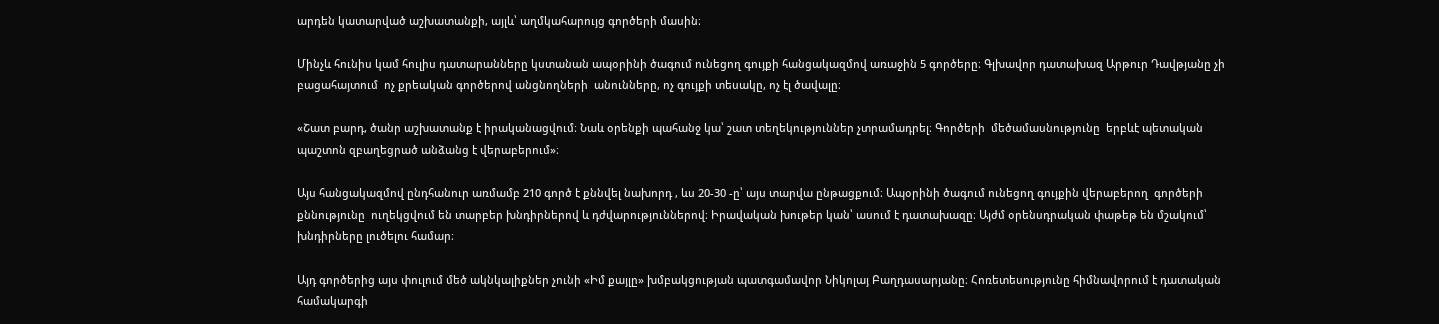արդեն կատարված աշխատանքի, այլև՝ աղմկահարույց գործերի մասին։

Մինչև հունիս կամ հուլիս դատարանները կստանան ապօրինի ծագում ունեցող գույքի հանցակազմով առաջին 5 գործերը։ Գլխավոր դատախազ Արթուր Դավթյանը չի բացահայտում  ոչ քրեական գործերով անցնողների  անունները, ոչ գույքի տեսակը, ոչ էլ ծավալը։

«Շատ բարդ, ծանր աշխատանք է իրականացվում։ Նաև օրենքի պահանջ կա՝ շատ տեղեկություններ չտրամադրել։ Գործերի  մեծամասնությունը  երբևէ պետական պաշտոն զբաղեցրած անձանց է վերաբերում»։

Այս հանցակազմով ընդհանուր առմամբ 210 գործ է քննվել նախորդ , ևս 20-30 -ը՝ այս տարվա ընթացքում։ Ապօրինի ծագում ունեցող գույքին վերաբերող  գործերի քննությունը  ուղեկցվում են տարբեր խնդիրներով և դժվարություններով։ Իրավական խութեր կան՝ ասում է դատախազը։ Այժմ օրենսդրական փաթեթ են մշակում՝ խնդիրները լուծելու համար։

Այդ գործերից այս փուլում մեծ ակնկալիքներ չունի «Իմ քայլը» խմբակցության պատգամավոր Նիկոլայ Բաղդասարյանը։ Հոռետեսությունը հիմնավորում է դատական համակարգի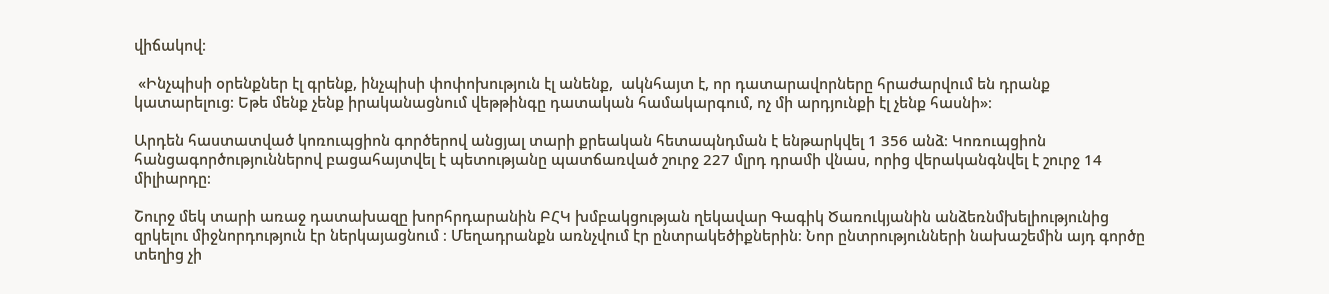վիճակով։

 «Ինչպիսի օրենքներ էլ գրենք, ինչպիսի փոփոխություն էլ անենք,  ակնհայտ է, որ դատարավորները հրաժարվում են դրանք կատարելուց։ Եթե մենք չենք իրականացնում վեթթինգը դատական համակարգում, ոչ մի արդյունքի էլ չենք հասնի»։

Արդեն հաստատված կոռուպցիոն գործերով անցյալ տարի քրեական հետապնդման է ենթարկվել 1 356 անձ։ Կոռուպցիոն հանցագործություններով բացահայտվել է պետությանը պատճառված շուրջ 227 մլրդ դրամի վնաս, որից վերականգնվել է շուրջ 14 միլիարդը։

Շուրջ մեկ տարի առաջ դատախազը խորհրդարանին ԲՀԿ խմբակցության ղեկավար Գագիկ Ծառուկյանին անձեռնմխելիությունից զրկելու միջնորդություն էր ներկայացնում ։ Մեղադրանքն առնչվում էր ընտրակեծիքներին։ Նոր ընտրությունների նախաշեմին այդ գործը տեղից չի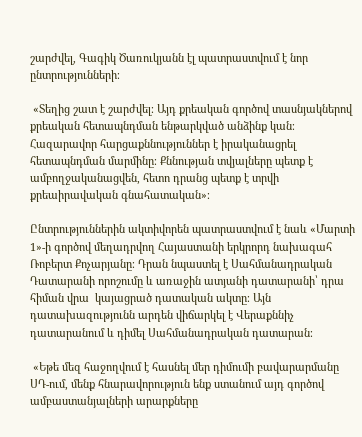շարժվել, Գագիկ Ծառուկյանն էլ պատրաստվում է նոր ընտրությունների։

 «Տեղից շատ է շարժվել։ Այդ քրեական գործով տասնյակներով քրեական հետապնդման ենթարկված անձինք կան։ Հազարավոր հարցաքննություններ է իրականացրել հետապնդման մարմինը։ Քննության տվյալները պետք է ամբողջականացվեն, հետո դրանց պետք է տրվի քրեաիրավական գնահատական»։

Ընտրություններին ակտիվորեն պատրաստվում է նաև «Մարտի 1»-ի գործով մեղադրվող Հայաստանի երկրորդ նախագահ Ռոբերտ Քոչարյանը։ Դրան նպաստել է Սահմանադրական Դատարանի որոշումը և առաջին ատյանի դատարանի՝ դրա հիման վրա  կայացրած դատական ակտը։ Այն դատախազությունն արդեն վիճարկել է Վերաքննիչ դատարանում և դիմել Սահմանադրական դատարան։

 «Եթե մեզ հաջողվում է հասնել մեր դիմումի բավարարմանը ՍԴ-ում, մենք հնարավորություն ենք ստանում այդ գործով ամբաստանյալների արարքները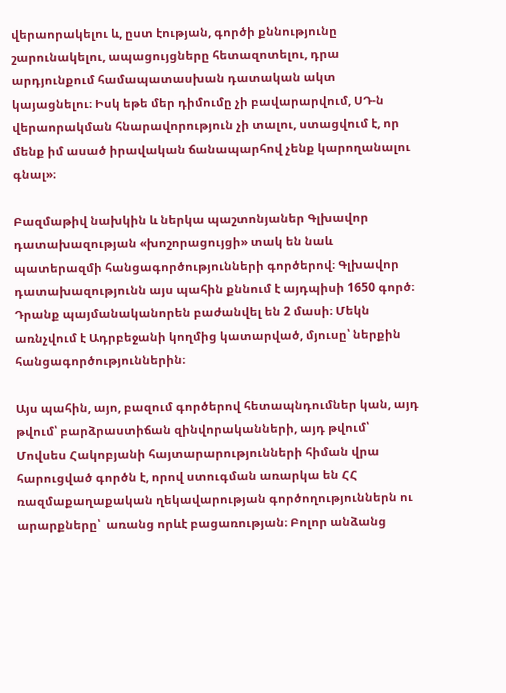վերաորակելու և, ըստ էության, գործի քննությունը շարունակելու, ապացույցները հետազոտելու, դրա արդյունքում համապատասխան դատական ակտ կայացնելու։ Իսկ եթե մեր դիմումը չի բավարարվում, ՍԴ-ն վերաորակման հնարավորություն չի տալու, ստացվում է, որ մենք իմ ասած իրավական ճանապարհով չենք կարողանալու գնալ»։

Բազմաթիվ նախկին և ներկա պաշտոնյաներ Գլխավոր դատախազության «խոշորացույցի» տակ են նաև պատերազմի հանցագործությունների գործերով։ Գլխավոր դատախազությունն այս պահին քննում է այդպիսի 1650 գործ։ Դրանք պայմանականորեն բաժանվել են 2 մասի։ Մեկն առնչվում է Ադրբեջանի կողմից կատարված, մյուսը՝ ներքին հանցագործություններին։

Այս պահին, այո, բազում գործերով հետապնդումներ կան, այդ թվում՝ բարձրաստիճան զինվորականների, այդ թվում՝ Մովսես Հակոբյանի հայտարարությունների հիման վրա հարուցված գործն է, որով ստուգման առարկա են ՀՀ ռազմաքաղաքական ղեկավարության գործողություններն ու արարքները՝  առանց որևէ բացառության։ Բոլոր անձանց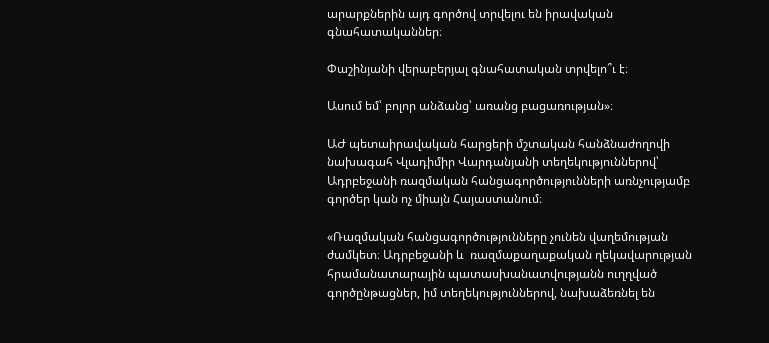արարքներին այդ գործով տրվելու են իրավական գնահատականներ։

Փաշինյանի վերաբերյալ գնահատական տրվելո՞ւ է։

Ասում եմ՝ բոլոր անձանց՝ առանց բացառության»։

ԱԺ պետաիրավական հարցերի մշտական հանձնաժողովի նախագահ Վլադիմիր Վարդանյանի տեղեկություններով՝ Ադրբեջանի ռազմական հանցագործությունների առնչությամբ գործեր կան ոչ միայն Հայաստանում։

«Ռազմական հանցագործությունները չունեն վաղեմության ժամկետ։ Ադրբեջանի և  ռազմաքաղաքական ղեկավարության հրամանատարային պատասխանատվությանն ուղղված գործընթացներ, իմ տեղեկություններով, նախաձեռնել են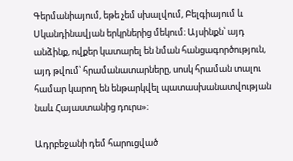Գերմանիայում, եթե չեմ սխալվում, Բելգիայում և Սկանդինավյան երկրներից մեկում։ Այսինքն՝ այդ անձինք, ովքեր կատարել են նման հանցագործություն, այդ թվում՝ հրամանատարները, սոսկ հրաման տալու համար կարող են ենթարկվել պատասխանատվության նաև Հայաստանից դուրս»։

Ադրբեջանի դեմ հարուցված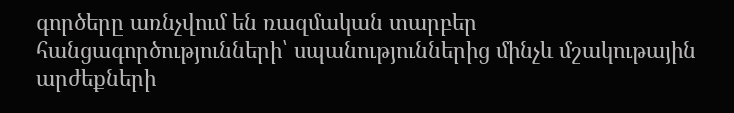գործերը առնչվում են ռազմական տարբեր հանցագործությունների՝ սպանություններից մինչև մշակութային արժեքների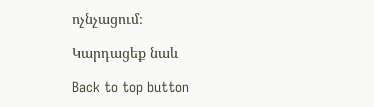ոչնչացում։

Կարդացեք նաև

Back to top button